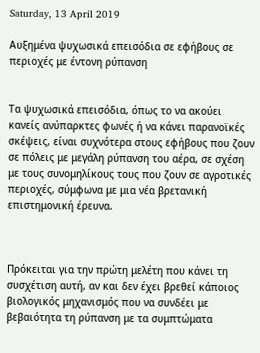Saturday, 13 April 2019

Αυξημένα ψυχωσικά επεισόδια σε εφήβους σε περιοχές με έντονη ρύπανση


Τα ψυχωσικά επεισόδια, όπως το να ακούει κανείς ανύπαρκτες φωνές ή να κάνει παρανοϊκές σκέψεις, είναι συχνότερα στους εφήβους που ζουν σε πόλεις με μεγάλη ρύπανση του αέρα, σε σχέση με τους συνομηλίκους τους που ζουν σε αγροτικές περιοχές, σύμφωνα με μια νέα βρετανική επιστημονική έρευνα.



Πρόκειται για την πρώτη μελέτη που κάνει τη συσχέτιση αυτή, αν και δεν έχει βρεθεί κάποιος βιολογικός μηχανισμός που να συνδέει με βεβαιότητα τη ρύπανση με τα συμπτώματα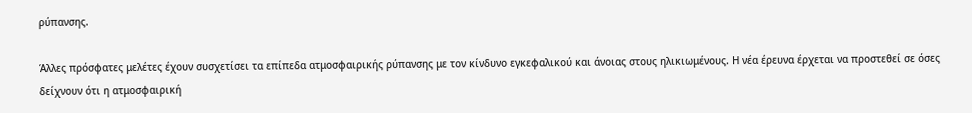ρύπανσης.

Άλλες πρόσφατες μελέτες έχουν συσχετίσει τα επίπεδα ατμοσφαιρικής ρύπανσης με τον κίνδυνο εγκεφαλικού και άνοιας στους ηλικιωμένους. Η νέα έρευνα έρχεται να προστεθεί σε όσες δείχνουν ότι η ατμοσφαιρική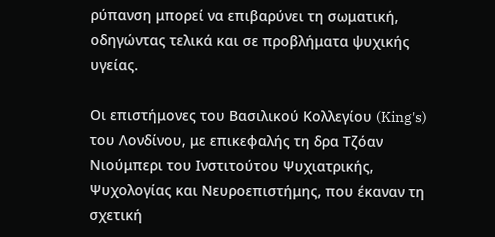ρύπανση μπορεί να επιβαρύνει τη σωματική, οδηγώντας τελικά και σε προβλήματα ψυχικής υγείας.

Οι επιστήμονες του Βασιλικού Κολλεγίου (King's) του Λονδίνου, με επικεφαλής τη δρα Τζόαν Νιούμπερι του Ινστιτούτου Ψυχιατρικής, Ψυχολογίας και Νευροεπιστήμης, που έκαναν τη σχετική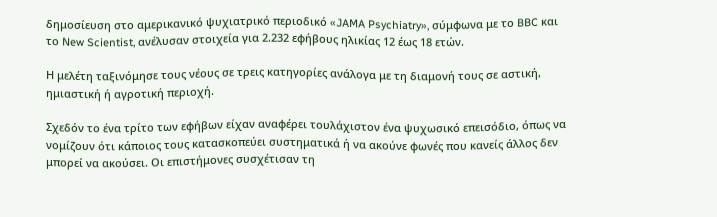δημοσίευση στο αμερικανικό ψυχιατρικό περιοδικό «JAMA Psychiatry», σύμφωνα με το BBC και το New Scientist, ανέλυσαν στοιχεία για 2.232 εφήβους ηλικίας 12 έως 18 ετών.

Η μελέτη ταξινόμησε τους νέους σε τρεις κατηγορίες ανάλογα με τη διαμονή τους σε αστική, ημιαστική ή αγροτική περιοχή.

Σχεδόν το ένα τρίτο των εφήβων είχαν αναφέρει τουλάχιστον ένα ψυχωσικό επεισόδιο, όπως να νομίζουν ότι κάποιος τους κατασκοπεύει συστηματικά ή να ακούνε φωνές που κανείς άλλος δεν μπορεί να ακούσει. Οι επιστήμονες συσχέτισαν τη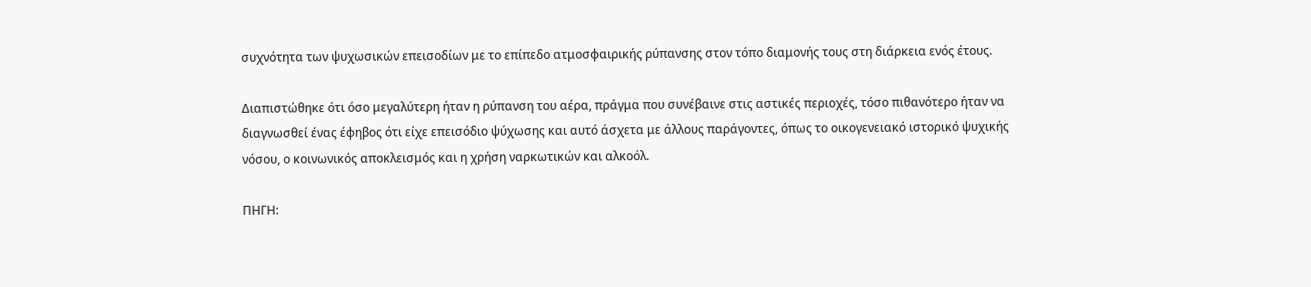συχνότητα των ψυχωσικών επεισοδίων με το επίπεδο ατμοσφαιρικής ρύπανσης στον τόπο διαμονής τους στη διάρκεια ενός έτους.

Διαπιστώθηκε ότι όσο μεγαλύτερη ήταν η ρύπανση του αέρα, πράγμα που συνέβαινε στις αστικές περιοχές, τόσο πιθανότερο ήταν να διαγνωσθεί ένας έφηβος ότι είχε επεισόδιο ψύχωσης και αυτό άσχετα με άλλους παράγοντες, όπως το οικογενειακό ιστορικό ψυχικής νόσου, ο κοινωνικός αποκλεισμός και η χρήση ναρκωτικών και αλκοόλ.

ΠΗΓΗ: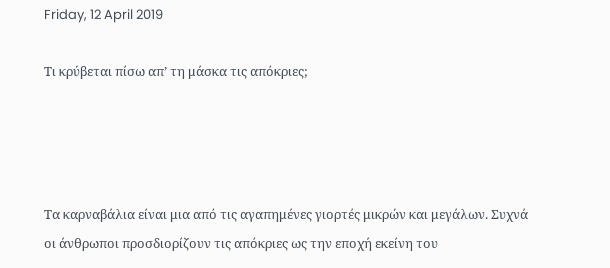Friday, 12 April 2019

Tι κρύβεται πίσω απ’ τη μάσκα τις απόκριες;




Τα καρναβάλια είναι μια από τις αγαπημένες γιορτές μικρών και μεγάλων. Συχνά οι άνθρωποι προσδιορίζουν τις απόκριες ως την εποχή εκείνη του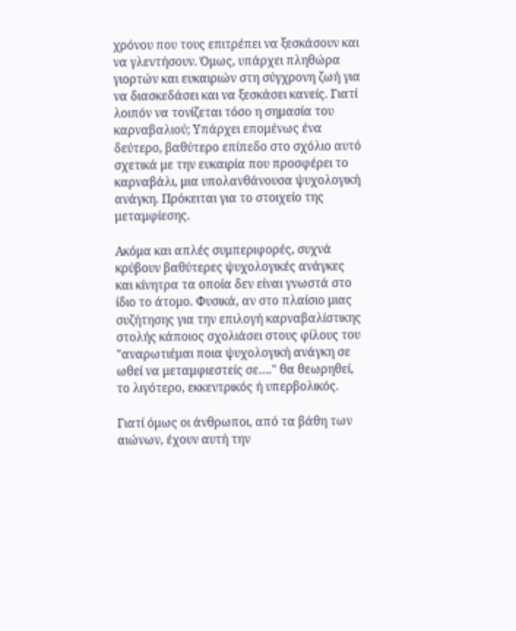χρόνου που τους επιτρέπει να ξεσκάσουν και να γλεντήσουν. Όμως, υπάρχει πληθώρα γιορτών και ευκαιριών στη σύγχρονη ζωή για να διασκεδάσει και να ξεσκάσει κανείς. Γιατί λοιπόν να τονίζεται τόσο η σημασία του καρναβαλιού; Υπάρχει επομένως ένα δεύτερο, βαθύτερο επίπεδο στο σχόλιο αυτό σχετικά με την ευκαιρία που προσφέρει το καρναβάλι, μια υπολανθάνουσα ψυχολογική ανάγκη. Πρόκειται για το στοιχείο της μεταμφίεσης.

Ακόμα και απλές συμπεριφορές, συχνά κρύβουν βαθύτερες ψυχολογικές ανάγκες και κίνητρα τα οποία δεν είναι γνωστά στο ίδιο το άτομο. Φυσικά, αν στο πλαίσιο μιας συζήτησης για την επιλογή καρναβαλίστικης στολής κάποιος σχολιάσει στους φίλους του "αναρωτιέμαι ποια ψυχολογική ανάγκη σε ωθεί να μεταμφιεστείς σε…." θα θεωρηθεί, το λιγότερο, εκκεντρικός ή υπερβολικός.

Γιατί όμως οι άνθρωποι, από τα βάθη των αιώνων, έχουν αυτή την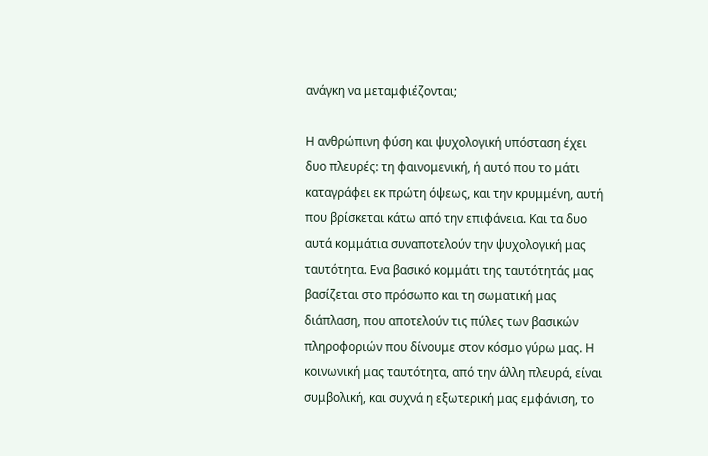ανάγκη να μεταμφιέζονται;

Η ανθρώπινη φύση και ψυχολογική υπόσταση έχει δυο πλευρές: τη φαινομενική, ή αυτό που το μάτι καταγράφει εκ πρώτη όψεως, και την κρυμμένη, αυτή που βρίσκεται κάτω από την επιφάνεια. Και τα δυο αυτά κομμάτια συναποτελούν την ψυχολογική μας ταυτότητα. Ενα βασικό κομμάτι της ταυτότητάς μας βασίζεται στο πρόσωπο και τη σωματική μας διάπλαση, που αποτελούν τις πύλες των βασικών πληροφοριών που δίνουμε στον κόσμο γύρω μας. Η κοινωνική μας ταυτότητα, από την άλλη πλευρά, είναι συμβολική, και συχνά η εξωτερική μας εμφάνιση, το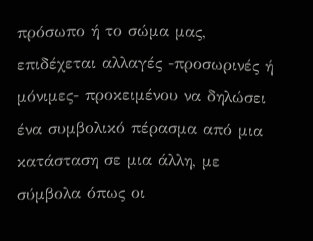πρόσωπο ή το σώμα μας, επιδέχεται αλλαγές -προσωρινές ή μόνιμες- προκειμένου να δηλώσει ένα συμβολικό πέρασμα από μια κατάσταση σε μια άλλη, με σύμβολα όπως οι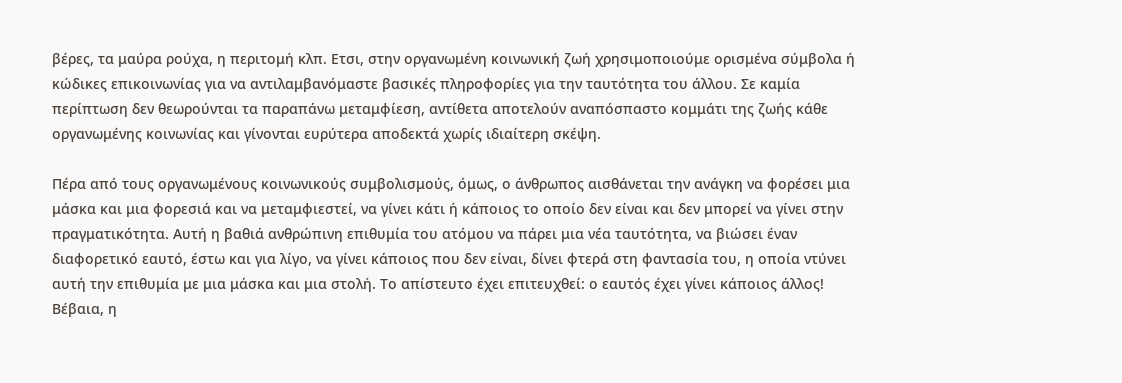βέρες, τα μαύρα ρούχα, η περιτομή κλπ. Ετσι, στην οργανωμένη κοινωνική ζωή χρησιμοποιούμε ορισμένα σύμβολα ή κώδικες επικοινωνίας για να αντιλαμβανόμαστε βασικές πληροφορίες για την ταυτότητα του άλλου. Σε καμία περίπτωση δεν θεωρούνται τα παραπάνω μεταμφίεση, αντίθετα αποτελούν αναπόσπαστο κομμάτι της ζωής κάθε οργανωμένης κοινωνίας και γίνονται ευρύτερα αποδεκτά χωρίς ιδιαίτερη σκέψη.

Πέρα από τους οργανωμένους κοινωνικούς συμβολισμούς, όμως, ο άνθρωπος αισθάνεται την ανάγκη να φορέσει μια μάσκα και μια φορεσιά και να μεταμφιεστεί, να γίνει κάτι ή κάποιος το οποίο δεν είναι και δεν μπορεί να γίνει στην πραγματικότητα. Αυτή η βαθιά ανθρώπινη επιθυμία του ατόμου να πάρει μια νέα ταυτότητα, να βιώσει έναν διαφορετικό εαυτό, έστω και για λίγο, να γίνει κάποιος που δεν είναι, δίνει φτερά στη φαντασία του, η οποία ντύνει αυτή την επιθυμία με μια μάσκα και μια στολή. Το απίστευτο έχει επιτευχθεί: ο εαυτός έχει γίνει κάποιος άλλος! Βέβαια, η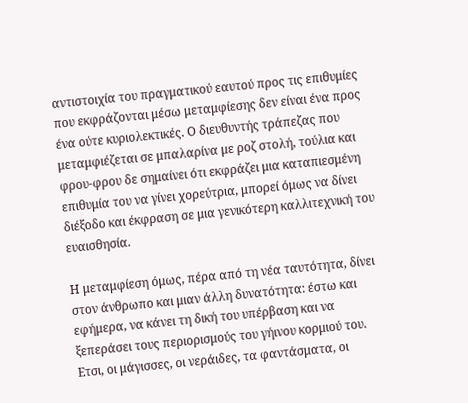αντιστοιχία του πραγματικού εαυτού προς τις επιθυμίες που εκφράζονται μέσω μεταμφίεσης δεν είναι ένα προς ένα ούτε κυριολεκτικές. Ο διευθυντής τράπεζας που μεταμφιέζεται σε μπαλαρίνα με ροζ στολή, τούλια και φρου-φρου δε σημαίνει ότι εκφράζει μια καταπιεσμένη επιθυμία του να γίνει χορεύτρια, μπορεί όμως να δίνει διέξοδο και έκφραση σε μια γενικότερη καλλιτεχνική του ευαισθησία.

Η μεταμφίεση όμως, πέρα από τη νέα ταυτότητα, δίνει στον άνθρωπο και μιαν άλλη δυνατότητα: έστω και εφήμερα, να κάνει τη δική του υπέρβαση και να ξεπεράσει τους περιορισμούς του γήινου κορμιού του. Ετσι, οι μάγισσες, οι νεράιδες, τα φαντάσματα, οι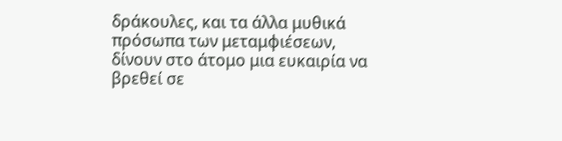δράκουλες, και τα άλλα μυθικά πρόσωπα των μεταμφιέσεων, δίνουν στο άτομο μια ευκαιρία να βρεθεί σε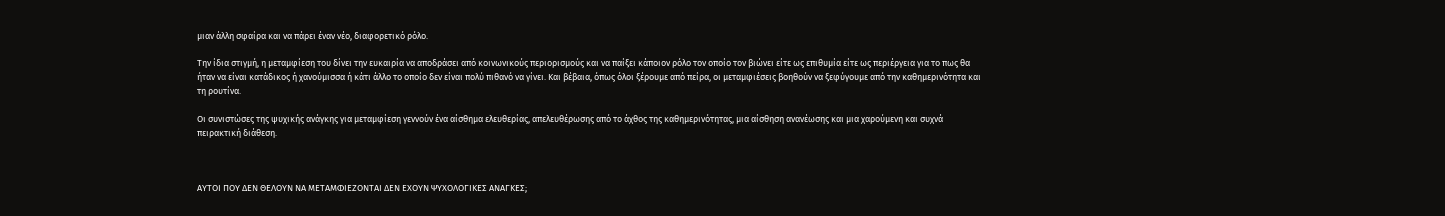μιαν άλλη σφαίρα και να πάρει έναν νέο, διαφορετικό ρόλο.

Την ίδια στιγμή, η μεταμφίεση του δίνει την ευκαιρία να αποδράσει από κοινωνικούς περιορισμούς και να παίξει κάποιον ρόλο τον οποίο τον βιώνει είτε ως επιθυμία είτε ως περιέργεια για το πως θα ήταν να είναι κατάδικος ή χανούμισσα ή κάτι άλλο το οποίο δεν είναι πολύ πιθανό να γίνει. Και βέβαια, όπως όλοι ξέρουμε από πείρα, οι μεταμφιέσεις βοηθούν να ξεφύγουμε από την καθημερινότητα και τη ρουτίνα.

Οι συνιστώσες της ψυχικής ανάγκης για μεταμφίεση γεννούν ένα αίσθημα ελευθερίας, απελευθέρωσης από το άχθος της καθημερινότητας, μια αίσθηση ανανέωσης και μια χαρούμενη και συχνά πειρακτική διάθεση.



ΑΥΤΟΙ ΠΟΥ ΔΕΝ ΘΕΛΟΥΝ ΝΑ ΜΕΤΑΜΦΙΕΖΟΝΤΑΙ ΔΕΝ ΕΧΟΥΝ ΨΥΧΟΛΟΓΙΚΕΣ ΑΝΑΓΚΕΣ;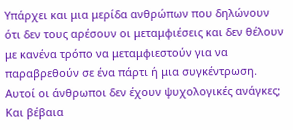Υπάρχει και μια μερίδα ανθρώπων που δηλώνουν ότι δεν τους αρέσουν οι μεταμφιέσεις και δεν θέλουν με κανένα τρόπο να μεταμφιεστούν για να παραβρεθούν σε ένα πάρτι ή μια συγκέντρωση. Αυτοί οι άνθρωποι δεν έχουν ψυχολογικές ανάγκες; Και βέβαια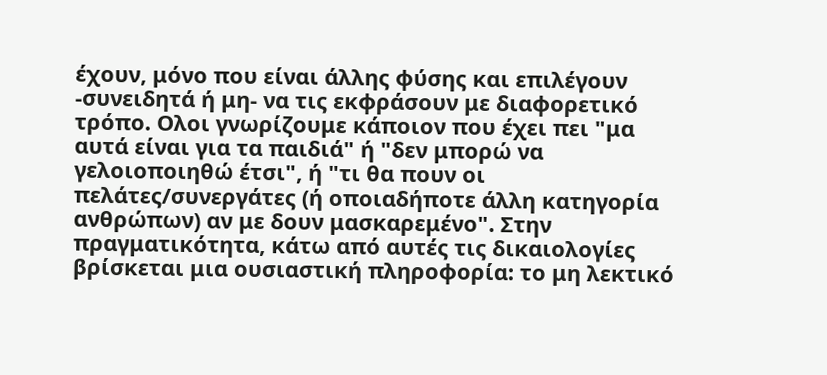έχουν, μόνο που είναι άλλης φύσης και επιλέγουν -συνειδητά ή μη- να τις εκφράσουν με διαφορετικό τρόπο. Ολοι γνωρίζουμε κάποιον που έχει πει "μα αυτά είναι για τα παιδιά" ή "δεν μπορώ να γελοιοποιηθώ έτσι", ή "τι θα πουν οι πελάτες/συνεργάτες (ή οποιαδήποτε άλλη κατηγορία ανθρώπων) αν με δουν μασκαρεμένο". Στην πραγματικότητα, κάτω από αυτές τις δικαιολογίες βρίσκεται μια ουσιαστική πληροφορία: το μη λεκτικό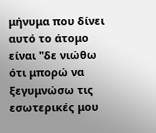μήνυμα που δίνει αυτό το άτομο είναι "δε νιώθω ότι μπορώ να ξεγυμνώσω τις εσωτερικές μου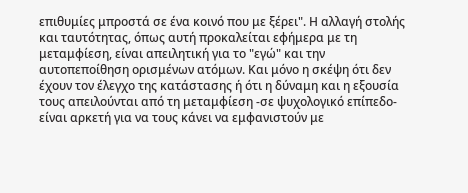επιθυμίες μπροστά σε ένα κοινό που με ξέρει". Η αλλαγή στολής και ταυτότητας, όπως αυτή προκαλείται εφήμερα με τη μεταμφίεση, είναι απειλητική για το "εγώ" και την αυτοπεποίθηση ορισμένων ατόμων. Και μόνο η σκέψη ότι δεν έχουν τον έλεγχο της κατάστασης ή ότι η δύναμη και η εξουσία τους απειλούνται από τη μεταμφίεση -σε ψυχολογικό επίπεδο- είναι αρκετή για να τους κάνει να εμφανιστούν με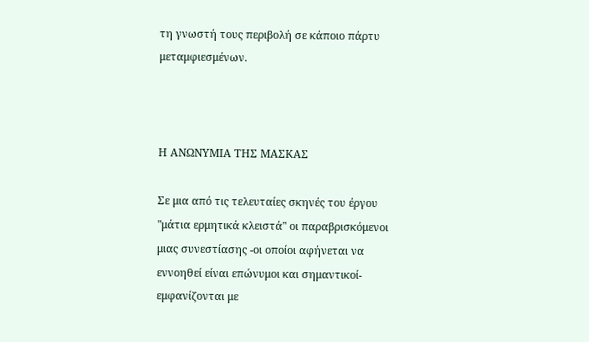τη γνωστή τους περιβολή σε κάποιο πάρτυ μεταμφιεσμένων.



Η ΑΝΩΝΥΜΙΑ ΤΗΣ ΜΑΣΚΑΣ

Σε μια από τις τελευταίες σκηνές του έργου "μάτια ερμητικά κλειστά" οι παραβρισκόμενοι μιας συνεστίασης -οι οποίοι αφήνεται να εννοηθεί είναι επώνυμοι και σημαντικοί- εμφανίζονται με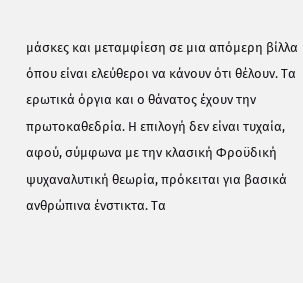μάσκες και μεταμφίεση σε μια απόμερη βίλλα όπου είναι ελεύθεροι να κάνουν ότι θέλουν. Τα ερωτικά όργια και ο θάνατος έχουν την πρωτοκαθεδρία. Η επιλογή δεν είναι τυχαία, αφού, σύμφωνα με την κλασική Φροϋδική ψυχαναλυτική θεωρία, πρόκειται για βασικά ανθρώπινα ένστικτα. Τα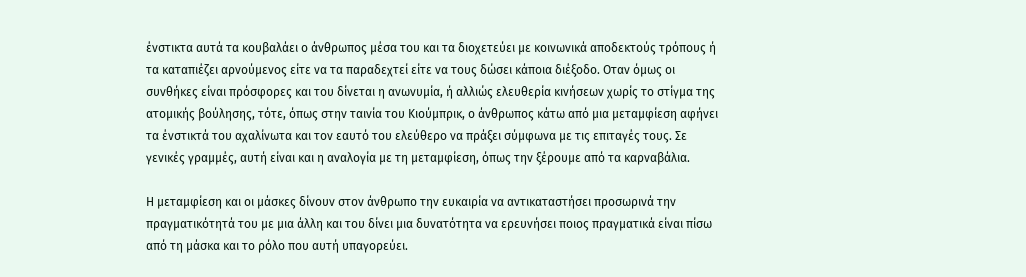ένστικτα αυτά τα κουβαλάει ο άνθρωπος μέσα του και τα διοχετεύει με κοινωνικά αποδεκτούς τρόπους ή τα καταπιέζει αρνούμενος είτε να τα παραδεχτεί είτε να τους δώσει κάποια διέξοδο. Οταν όμως οι συνθήκες είναι πρόσφορες και του δίνεται η ανωνυμία, ή αλλιώς ελευθερία κινήσεων χωρίς το στίγμα της ατομικής βούλησης, τότε, όπως στην ταινία του Κιούμπρικ, ο άνθρωπος κάτω από μια μεταμφίεση αφήνει τα ένστικτά του αχαλίνωτα και τον εαυτό του ελεύθερο να πράξει σύμφωνα με τις επιταγές τους. Σε γενικές γραμμές, αυτή είναι και η αναλογία με τη μεταμφίεση, όπως την ξέρουμε από τα καρναβάλια.

Η μεταμφίεση και οι μάσκες δίνουν στον άνθρωπο την ευκαιρία να αντικαταστήσει προσωρινά την πραγματικότητά του με μια άλλη και του δίνει μια δυνατότητα να ερευνήσει ποιος πραγματικά είναι πίσω από τη μάσκα και το ρόλο που αυτή υπαγορεύει.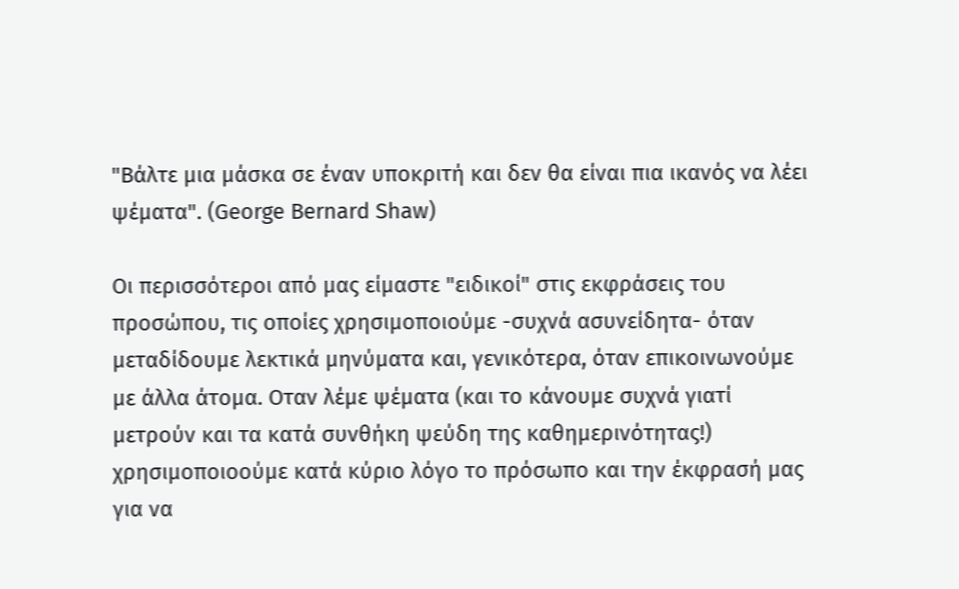"Βάλτε μια μάσκα σε έναν υποκριτή και δεν θα είναι πια ικανός να λέει ψέματα". (George Bernard Shaw)

Οι περισσότεροι από μας είμαστε "ειδικοί" στις εκφράσεις του προσώπου, τις οποίες χρησιμοποιούμε -συχνά ασυνείδητα- όταν μεταδίδουμε λεκτικά μηνύματα και, γενικότερα, όταν επικοινωνούμε με άλλα άτομα. Οταν λέμε ψέματα (και το κάνουμε συχνά γιατί μετρούν και τα κατά συνθήκη ψεύδη της καθημερινότητας!) χρησιμοποιοούμε κατά κύριο λόγο το πρόσωπο και την έκφρασή μας για να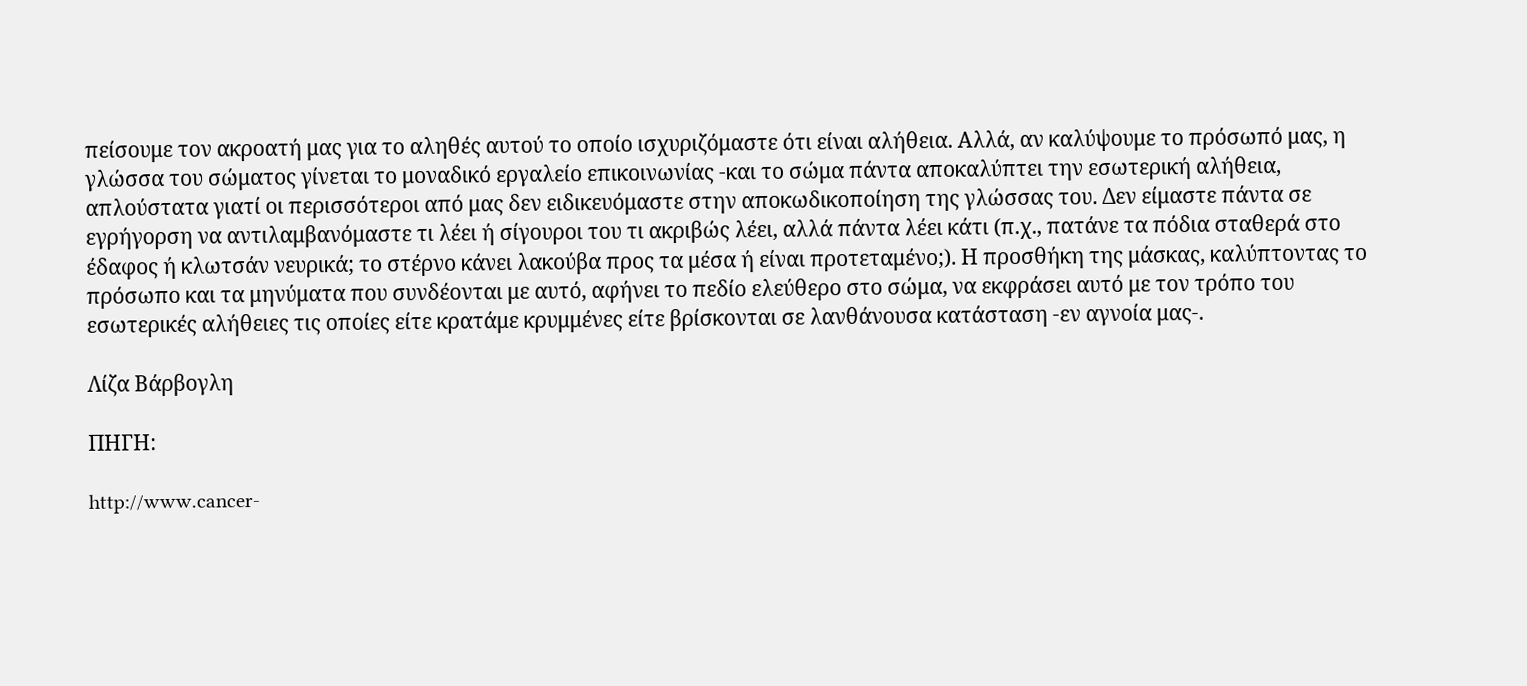πείσουμε τον ακροατή μας για το αληθές αυτού το οποίο ισχυριζόμαστε ότι είναι αλήθεια. Αλλά, αν καλύψουμε το πρόσωπό μας, η γλώσσα του σώματος γίνεται το μοναδικό εργαλείο επικοινωνίας -και το σώμα πάντα αποκαλύπτει την εσωτερική αλήθεια, απλούστατα γιατί οι περισσότεροι από μας δεν ειδικευόμαστε στην αποκωδικοποίηση της γλώσσας του. Δεν είμαστε πάντα σε εγρήγορση να αντιλαμβανόμαστε τι λέει ή σίγουροι του τι ακριβώς λέει, αλλά πάντα λέει κάτι (π.χ., πατάνε τα πόδια σταθερά στο έδαφος ή κλωτσάν νευρικά; το στέρνο κάνει λακούβα προς τα μέσα ή είναι προτεταμένο;). Η προσθήκη της μάσκας, καλύπτοντας το πρόσωπο και τα μηνύματα που συνδέονται με αυτό, αφήνει το πεδίο ελεύθερο στο σώμα, να εκφράσει αυτό με τον τρόπο του εσωτερικές αλήθειες τις οποίες είτε κρατάμε κρυμμένες είτε βρίσκονται σε λανθάνουσα κατάσταση -εν αγνοία μας-.

Λίζα Βάρβογλη

ΠΗΓΗ:

http://www.cancer-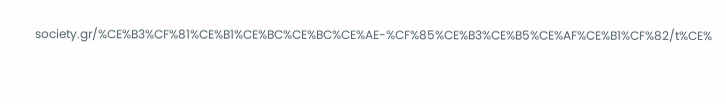society.gr/%CE%B3%CF%81%CE%B1%CE%BC%CE%BC%CE%AE-%CF%85%CE%B3%CE%B5%CE%AF%CE%B1%CF%82/t%CE%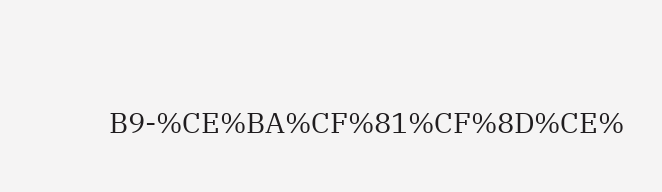B9-%CE%BA%CF%81%CF%8D%CE%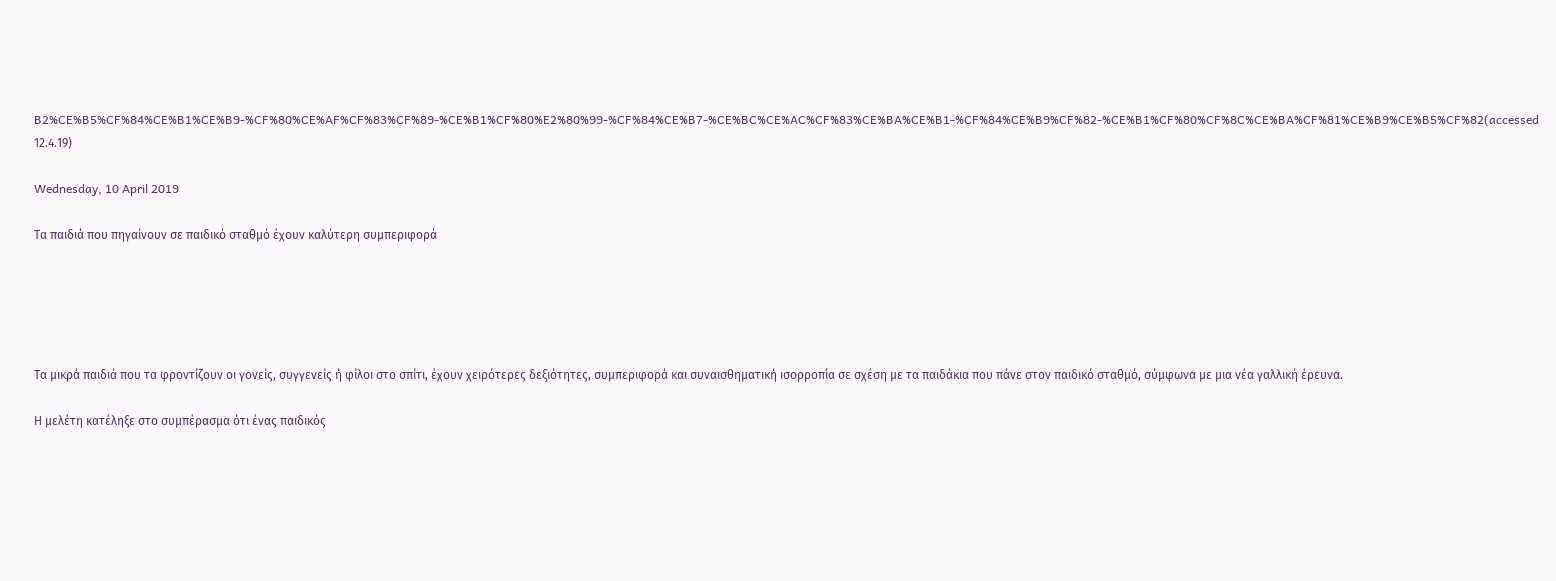B2%CE%B5%CF%84%CE%B1%CE%B9-%CF%80%CE%AF%CF%83%CF%89-%CE%B1%CF%80%E2%80%99-%CF%84%CE%B7-%CE%BC%CE%AC%CF%83%CE%BA%CE%B1-%CF%84%CE%B9%CF%82-%CE%B1%CF%80%CF%8C%CE%BA%CF%81%CE%B9%CE%B5%CF%82(accessed 12.4.19)

Wednesday, 10 April 2019

Τα παιδιά που πηγαίνουν σε παιδικό σταθμό έχουν καλύτερη συμπεριφορά





Τα μικρά παιδιά που τα φροντίζουν οι γονείς, συγγενείς ή φίλοι στο σπίτι, έχουν χειρότερες δεξιότητες, συμπεριφορά και συναισθηματική ισορροπία σε σχέση με τα παιδάκια που πάνε στον παιδικό σταθμό, σύμφωνα με μια νέα γαλλική έρευνα.

Η μελέτη κατέληξε στο συμπέρασμα ότι ένας παιδικός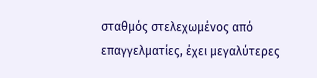σταθμός στελεχωμένος από επαγγελματίες, έχει μεγαλύτερες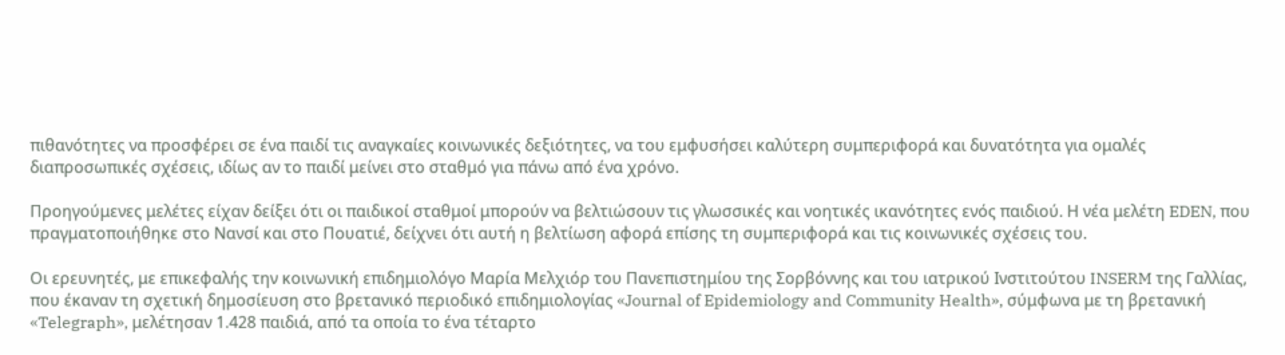πιθανότητες να προσφέρει σε ένα παιδί τις αναγκαίες κοινωνικές δεξιότητες, να του εμφυσήσει καλύτερη συμπεριφορά και δυνατότητα για ομαλές διαπροσωπικές σχέσεις, ιδίως αν το παιδί μείνει στο σταθμό για πάνω από ένα χρόνο.

Προηγούμενες μελέτες είχαν δείξει ότι οι παιδικοί σταθμοί μπορούν να βελτιώσουν τις γλωσσικές και νοητικές ικανότητες ενός παιδιού. Η νέα μελέτη EDEN, που πραγματοποιήθηκε στο Νανσί και στο Πουατιέ, δείχνει ότι αυτή η βελτίωση αφορά επίσης τη συμπεριφορά και τις κοινωνικές σχέσεις του.

Οι ερευνητές, με επικεφαλής την κοινωνική επιδημιολόγο Μαρία Μελχιόρ του Πανεπιστημίου της Σορβόννης και του ιατρικού Ινστιτούτου INSERM της Γαλλίας, που έκαναν τη σχετική δημοσίευση στο βρετανικό περιοδικό επιδημιολογίας «Journal of Epidemiology and Community Health», σύμφωνα με τη βρετανική «Telegraph», μελέτησαν 1.428 παιδιά, από τα οποία το ένα τέταρτο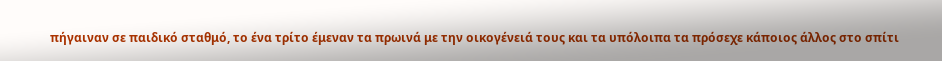πήγαιναν σε παιδικό σταθμό, το ένα τρίτο έμεναν τα πρωινά με την οικογένειά τους και τα υπόλοιπα τα πρόσεχε κάποιος άλλος στο σπίτι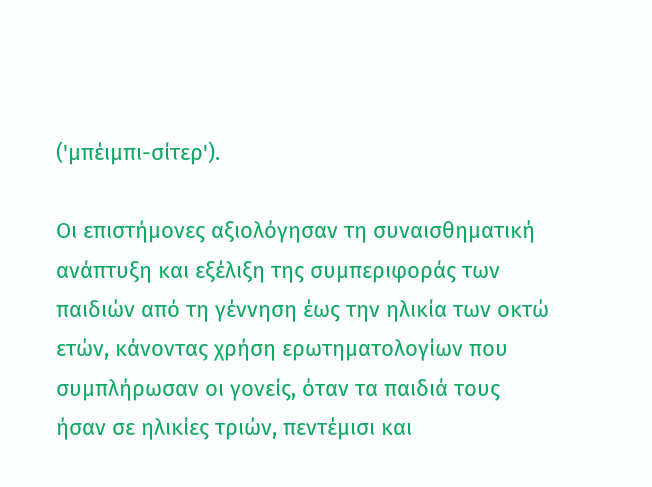('μπέιμπι-σίτερ').

Οι επιστήμονες αξιολόγησαν τη συναισθηματική ανάπτυξη και εξέλιξη της συμπεριφοράς των παιδιών από τη γέννηση έως την ηλικία των οκτώ ετών, κάνοντας χρήση ερωτηματολογίων που συμπλήρωσαν οι γονείς, όταν τα παιδιά τους ήσαν σε ηλικίες τριών, πεντέμισι και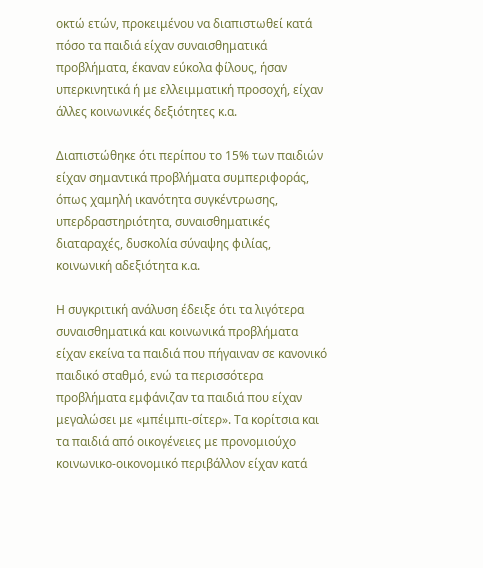οκτώ ετών, προκειμένου να διαπιστωθεί κατά πόσο τα παιδιά είχαν συναισθηματικά προβλήματα, έκαναν εύκολα φίλους, ήσαν υπερκινητικά ή με ελλειμματική προσοχή, είχαν άλλες κοινωνικές δεξιότητες κ.α.

Διαπιστώθηκε ότι περίπου το 15% των παιδιών είχαν σημαντικά προβλήματα συμπεριφοράς, όπως χαμηλή ικανότητα συγκέντρωσης, υπερδραστηριότητα, συναισθηματικές διαταραχές, δυσκολία σύναψης φιλίας, κοινωνική αδεξιότητα κ.α.

Η συγκριτική ανάλυση έδειξε ότι τα λιγότερα συναισθηματικά και κοινωνικά προβλήματα είχαν εκείνα τα παιδιά που πήγαιναν σε κανονικό παιδικό σταθμό, ενώ τα περισσότερα προβλήματα εμφάνιζαν τα παιδιά που είχαν μεγαλώσει με «μπέιμπι-σίτερ». Τα κορίτσια και τα παιδιά από οικογένειες με προνομιούχο κοινωνικο-οικονομικό περιβάλλον είχαν κατά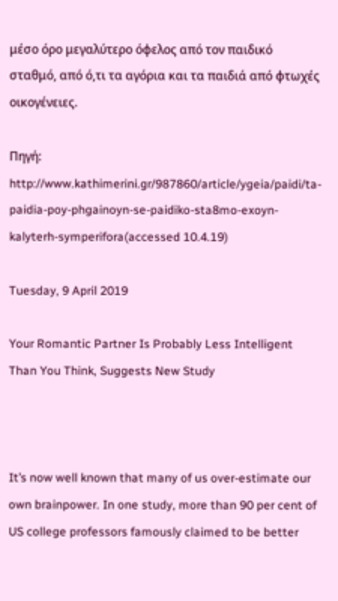μέσο όρο μεγαλύτερο όφελος από τον παιδικό σταθμό, από ό,τι τα αγόρια και τα παιδιά από φτωχές οικογένειες.

Πηγή:
http://www.kathimerini.gr/987860/article/ygeia/paidi/ta-paidia-poy-phgainoyn-se-paidiko-sta8mo-exoyn-kalyterh-symperifora(accessed 10.4.19)

Tuesday, 9 April 2019

Your Romantic Partner Is Probably Less Intelligent Than You Think, Suggests New Study



It’s now well known that many of us over-estimate our own brainpower. In one study, more than 90 per cent of US college professors famously claimed to be better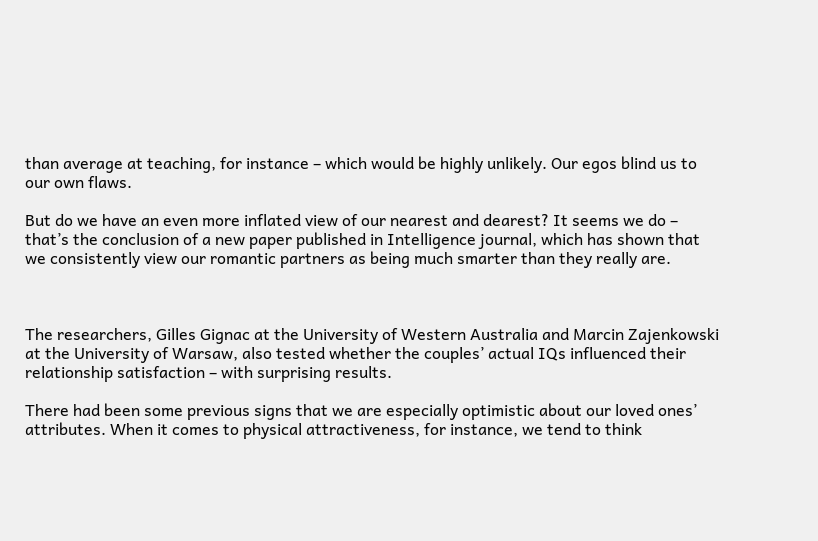than average at teaching, for instance – which would be highly unlikely. Our egos blind us to our own flaws.

But do we have an even more inflated view of our nearest and dearest? It seems we do – that’s the conclusion of a new paper published in Intelligence journal, which has shown that we consistently view our romantic partners as being much smarter than they really are.



The researchers, Gilles Gignac at the University of Western Australia and Marcin Zajenkowski at the University of Warsaw, also tested whether the couples’ actual IQs influenced their relationship satisfaction – with surprising results.

There had been some previous signs that we are especially optimistic about our loved ones’ attributes. When it comes to physical attractiveness, for instance, we tend to think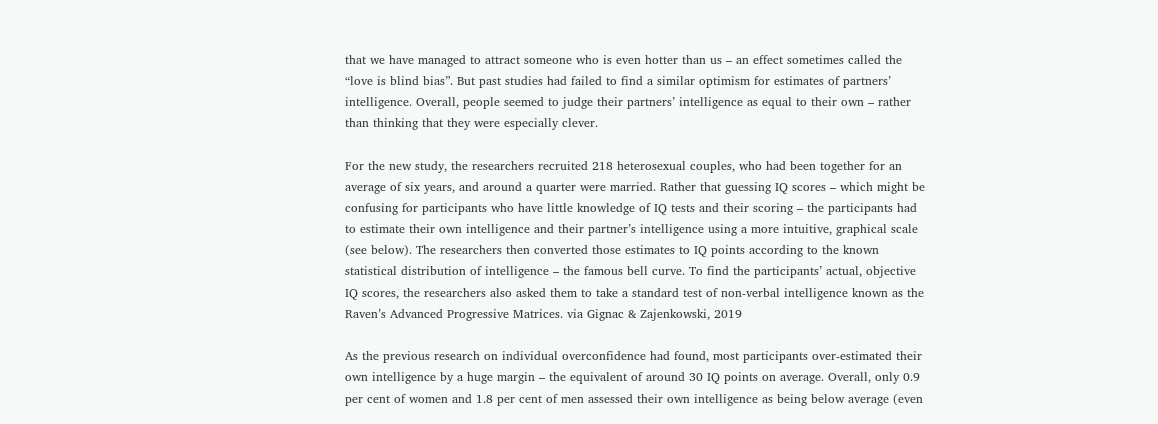that we have managed to attract someone who is even hotter than us – an effect sometimes called the “love is blind bias”. But past studies had failed to find a similar optimism for estimates of partners’ intelligence. Overall, people seemed to judge their partners’ intelligence as equal to their own – rather than thinking that they were especially clever.

For the new study, the researchers recruited 218 heterosexual couples, who had been together for an average of six years, and around a quarter were married. Rather that guessing IQ scores – which might be confusing for participants who have little knowledge of IQ tests and their scoring – the participants had to estimate their own intelligence and their partner’s intelligence using a more intuitive, graphical scale (see below). The researchers then converted those estimates to IQ points according to the known statistical distribution of intelligence – the famous bell curve. To find the participants’ actual, objective IQ scores, the researchers also asked them to take a standard test of non-verbal intelligence known as the Raven’s Advanced Progressive Matrices. via Gignac & Zajenkowski, 2019

As the previous research on individual overconfidence had found, most participants over-estimated their own intelligence by a huge margin – the equivalent of around 30 IQ points on average. Overall, only 0.9 per cent of women and 1.8 per cent of men assessed their own intelligence as being below average (even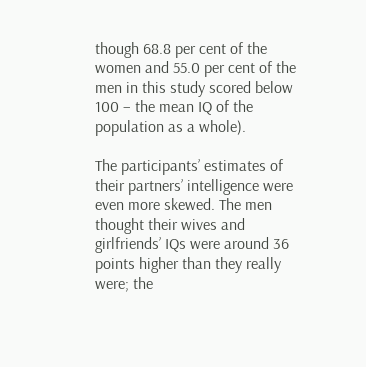though 68.8 per cent of the women and 55.0 per cent of the men in this study scored below 100 – the mean IQ of the population as a whole).

The participants’ estimates of their partners’ intelligence were even more skewed. The men thought their wives and girlfriends’ IQs were around 36 points higher than they really were; the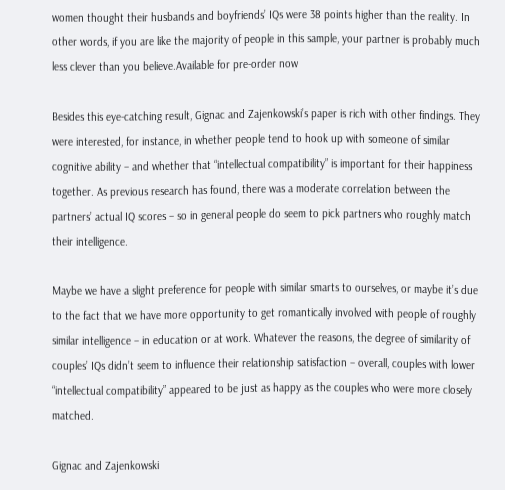women thought their husbands and boyfriends’ IQs were 38 points higher than the reality. In other words, if you are like the majority of people in this sample, your partner is probably much less clever than you believe.Available for pre-order now

Besides this eye-catching result, Gignac and Zajenkowski’s paper is rich with other findings. They were interested, for instance, in whether people tend to hook up with someone of similar cognitive ability – and whether that “intellectual compatibility” is important for their happiness together. As previous research has found, there was a moderate correlation between the partners’ actual IQ scores – so in general people do seem to pick partners who roughly match their intelligence.

Maybe we have a slight preference for people with similar smarts to ourselves, or maybe it’s due to the fact that we have more opportunity to get romantically involved with people of roughly similar intelligence – in education or at work. Whatever the reasons, the degree of similarity of couples’ IQs didn’t seem to influence their relationship satisfaction – overall, couples with lower “intellectual compatibility” appeared to be just as happy as the couples who were more closely matched.

Gignac and Zajenkowski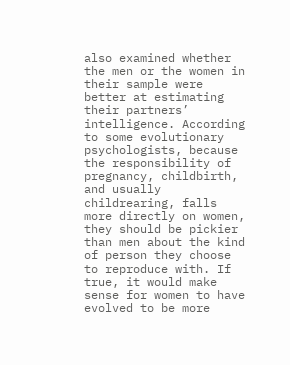also examined whether the men or the women in their sample were better at estimating their partners’ intelligence. According to some evolutionary psychologists, because the responsibility of pregnancy, childbirth, and usually childrearing, falls more directly on women, they should be pickier than men about the kind of person they choose to reproduce with. If true, it would make sense for women to have evolved to be more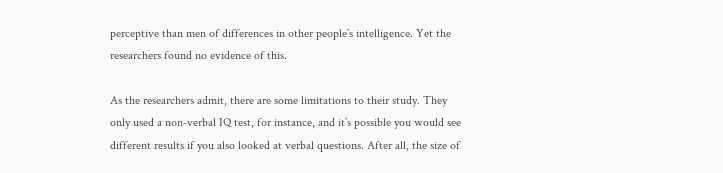perceptive than men of differences in other people’s intelligence. Yet the researchers found no evidence of this.

As the researchers admit, there are some limitations to their study. They only used a non-verbal IQ test, for instance, and it’s possible you would see different results if you also looked at verbal questions. After all, the size of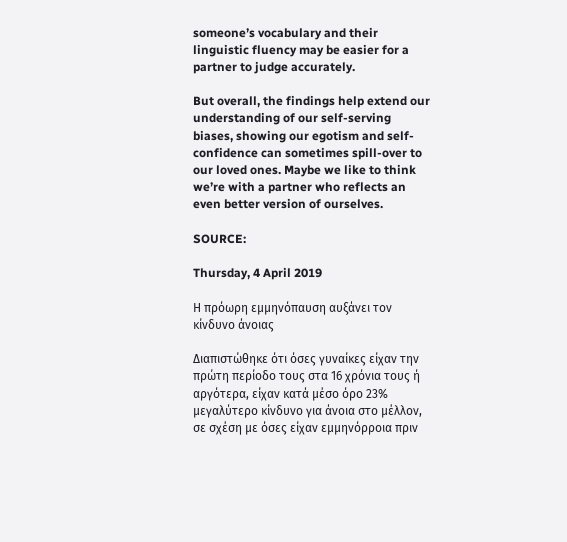someone’s vocabulary and their linguistic fluency may be easier for a partner to judge accurately.

But overall, the findings help extend our understanding of our self-serving biases, showing our egotism and self-confidence can sometimes spill-over to our loved ones. Maybe we like to think we’re with a partner who reflects an even better version of ourselves.

SOURCE:

Thursday, 4 April 2019

Η πρόωρη εμμηνόπαυση αυξάνει τον κίνδυνο άνοιας

Διαπιστώθηκε ότι όσες γυναίκες είχαν την πρώτη περίοδο τους στα 16 χρόνια τους ή αργότερα, είχαν κατά μέσο όρο 23% μεγαλύτερο κίνδυνο για άνοια στο μέλλον, σε σχέση με όσες είχαν εμμηνόρροια πριν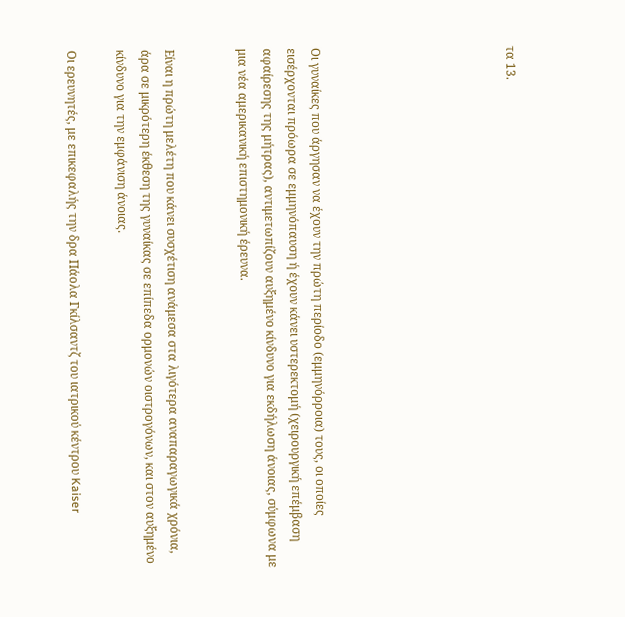τα 13.







Οι γυναίκες που άργησαν να έχουν την πρώτη περίοδο (εμμηνόρροια) τους, οι οποίες εισέρχονται πρόωρα σε εμμηνόπαυση ή έχουν κάνει υστερεκτομή (χειρουργική επέμβαση αφαίρεσης της μήτρας), αντιμετωπίζουν αυξημένο κίνδυνο για εκδήλωση άνοιας, σύμφωνα με μια νέα αμερικανική επιστημονική έρευνα.


Είναι η πρώτη μελέτη που κάνει συσχέτιση ανάμεσα στα λιγότερα αναπαραγωγικά χρόνια, άρα σε μικρότερη έκθεση της γυναίκας σε επίπεδα ορμονών οιστρογόνων, και στον αυξημένο κίνδυνο για την εμφάνιση άνοιας.

Οι ερευνητές, με επικεφαλής την δρα Πάολα Γκίλσαντζ του ιατρικού κέντρου Kaiser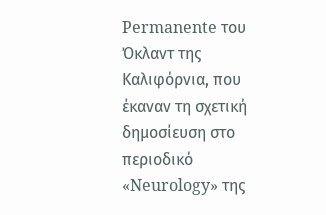Permanente του Όκλαντ της Καλιφόρνια, που έκαναν τη σχετική δημοσίευση στο περιοδικό «Neurology» της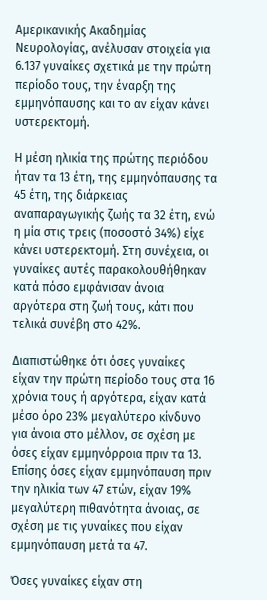Αμερικανικής Ακαδημίας Νευρολογίας, ανέλυσαν στοιχεία για 6.137 γυναίκες σχετικά με την πρώτη περίοδο τους, την έναρξη της εμμηνόπαυσης και το αν είχαν κάνει υστερεκτομή.

Η μέση ηλικία της πρώτης περιόδου ήταν τα 13 έτη, της εμμηνόπαυσης τα 45 έτη, της διάρκειας αναπαραγωγικής ζωής τα 32 έτη, ενώ η μία στις τρεις (ποσοστό 34%) είχε κάνει υστερεκτομή. Στη συνέχεια, οι γυναίκες αυτές παρακολουθήθηκαν κατά πόσο εμφάνισαν άνοια αργότερα στη ζωή τους, κάτι που τελικά συνέβη στο 42%.

Διαπιστώθηκε ότι όσες γυναίκες είχαν την πρώτη περίοδο τους στα 16 χρόνια τους ή αργότερα, είχαν κατά μέσο όρο 23% μεγαλύτερο κίνδυνο για άνοια στο μέλλον, σε σχέση με όσες είχαν εμμηνόρροια πριν τα 13. Επίσης όσες είχαν εμμηνόπαυση πριν την ηλικία των 47 ετών, είχαν 19% μεγαλύτερη πιθανότητα άνοιας, σε σχέση με τις γυναίκες που είχαν εμμηνόπαυση μετά τα 47.

Όσες γυναίκες είχαν στη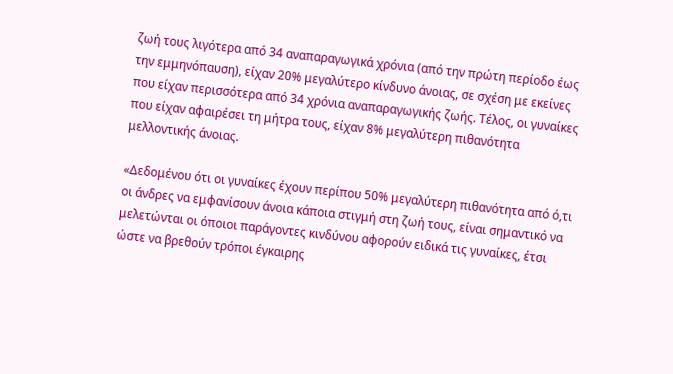ζωή τους λιγότερα από 34 αναπαραγωγικά χρόνια (από την πρώτη περίοδο έως την εμμηνόπαυση), είχαν 20% μεγαλύτερο κίνδυνο άνοιας, σε σχέση με εκείνες που είχαν περισσότερα από 34 χρόνια αναπαραγωγικής ζωής. Τέλος, οι γυναίκες που είχαν αφαιρέσει τη μήτρα τους, είχαν 8% μεγαλύτερη πιθανότητα μελλοντικής άνοιας.

«Δεδομένου ότι οι γυναίκες έχουν περίπου 50% μεγαλύτερη πιθανότητα από ό,τι οι άνδρες να εμφανίσουν άνοια κάποια στιγμή στη ζωή τους, είναι σημαντικό να μελετώνται οι όποιοι παράγοντες κινδύνου αφορούν ειδικά τις γυναίκες, έτσι ώστε να βρεθούν τρόποι έγκαιρης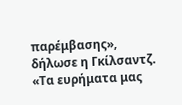παρέμβασης», δήλωσε η Γκίλσαντζ. «Τα ευρήματα μας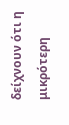δείχνουν ότι η μικρότερη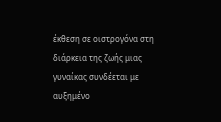έκθεση σε οιστρογόνα στη διάρκεια της ζωής μιας γυναίκας συνδέεται με αυξημένο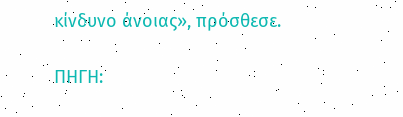κίνδυνο άνοιας», πρόσθεσε.

ΠΗΓΗ: